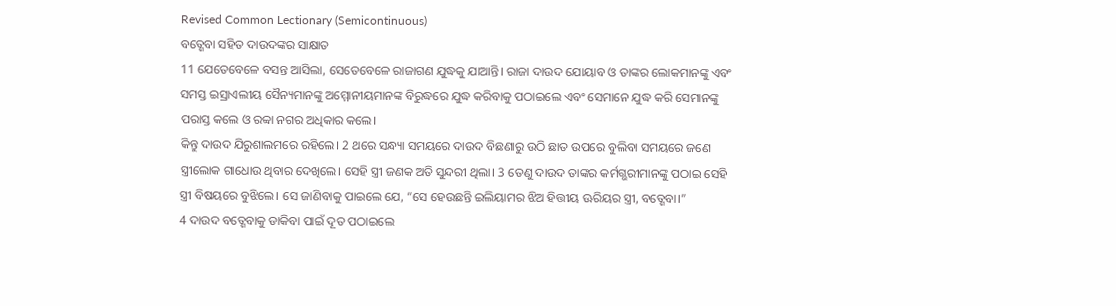Revised Common Lectionary (Semicontinuous)
ବତ୍ଶେବା ସହିତ ଦାଉଦଙ୍କର ସାକ୍ଷାତ
11 ଯେତେବେଳେ ବସନ୍ତ ଆସିଲା, ସେତେବେଳେ ରାଜାଗଣ ଯୁଦ୍ଧକୁ ଯାଆନ୍ତି। ରାଜା ଦାଉଦ ଯୋୟାବ ଓ ତାଙ୍କର ଲୋକମାନଙ୍କୁ ଏବଂ ସମସ୍ତ ଇସ୍ରାଏଲୀୟ ସୈନ୍ୟମାନଙ୍କୁ ଅମ୍ମୋନୀୟମାନଙ୍କ ବିରୁଦ୍ଧରେ ଯୁଦ୍ଧ କରିବାକୁ ପଠାଇଲେ ଏବଂ ସେମାନେ ଯୁଦ୍ଧ କରି ସେମାନଙ୍କୁ ପରାସ୍ତ କଲେ ଓ ରବ୍ବା ନଗର ଅଧିକାର କଲେ।
କିନ୍ତୁ ଦାଉଦ ଯିରୁଶାଲମରେ ରହିଲେ। 2 ଥରେ ସନ୍ଧ୍ୟା ସମୟରେ ଦାଉଦ ବିଛଣାରୁ ଉଠି ଛାତ ଉପରେ ବୁଲିବା ସମୟରେ ଜଣେ ସ୍ତ୍ରୀଲୋକ ଗାଧୋଉ ଥିବାର ଦେଖିଲେ। ସେହି ସ୍ତ୍ରୀ ଜଣକ ଅତି ସୁନ୍ଦରୀ ଥିଲା। 3 ତେଣୁ ଦାଉଦ ତାଙ୍କର କର୍ମଗ୍ଭରୀମାନଙ୍କୁ ପଠାଇ ସେହି ସ୍ତ୍ରୀ ବିଷୟରେ ବୁଝିଲେ। ସେ ଜାଣିବାକୁ ପାଇଲେ ଯେ, “ସେ ହେଉଛନ୍ତି ଇଲିୟାମର ଝିଅ ହିତ୍ତୀୟ ଊରିୟର ସ୍ତ୍ରୀ, ବତ୍ଶେବା।”
4 ଦାଉଦ ବତ୍ଶେବାକୁ ଡାକିବା ପାଇଁ ଦୂତ ପଠାଇଲେ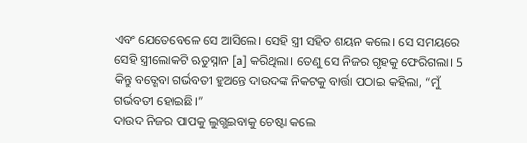ଏବଂ ଯେତେବେଳେ ସେ ଆସିଲେ। ସେହି ସ୍ତ୍ରୀ ସହିତ ଶୟନ କଲେ। ସେ ସମୟରେ ସେହି ସ୍ତ୍ରୀଲୋକଟି ଋତୁସ୍ନାନ [a] କରିଥିଲା। ତେଣୁ ସେ ନିଜର ଗୃହକୁ ଫେରିଗଲା। 5 କିନ୍ତୁ ବତ୍ଶେବା ଗର୍ଭବତୀ ହୁଅନ୍ତେ ଦାଉଦଙ୍କ ନିକଟକୁ ବାର୍ତ୍ତା ପଠାଇ କହିଲା, “ମୁଁ ଗର୍ଭବତୀ ହୋଇଛି।”
ଦାଉଦ ନିଜର ପାପକୁ ଲୁଗ୍ଭଇବାକୁ ଚେଷ୍ଟା କଲେ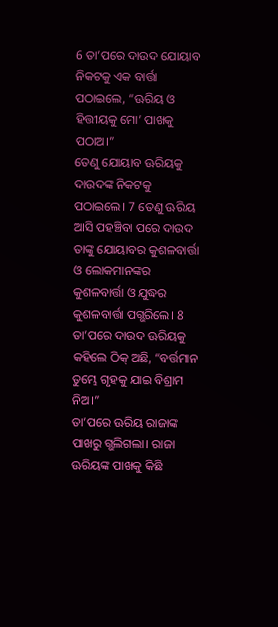6 ତା’ପରେ ଦାଉଦ ଯୋୟାବ ନିକଟକୁ ଏକ ବାର୍ତ୍ତା ପଠାଇଲେ, “ଊରିୟ ଓ ହିତ୍ତୀୟକୁ ମୋ’ ପାଖକୁ ପଠାଅ।”
ତେଣୁ ଯୋୟାବ ଊରିୟକୁ ଦାଉଦଙ୍କ ନିକଟକୁ ପଠାଇଲେ। 7 ତେଣୁ ଊରିୟ ଆସି ପହଞ୍ଚିବା ପରେ ଦାଉଦ ତାଙ୍କୁ ଯୋୟାବର କୁଶଳବାର୍ତ୍ତା ଓ ଲୋକମାନଙ୍କର କୁଶଳବାର୍ତ୍ତା ଓ ଯୁଦ୍ଧର କୁଶଳବାର୍ତ୍ତା ପଗ୍ଭରିଲେ। 8 ତା’ପରେ ଦାଉଦ ଊରିୟକୁ କହିଲେ ଠିକ୍ ଅଛି, “ବର୍ତ୍ତମାନ ତୁମ୍ଭେ ଗୃହକୁ ଯାଇ ବିଶ୍ରାମ ନିଅ।”
ତା’ପରେ ଊରିୟ ରାଜାଙ୍କ ପାଖରୁ ଗ୍ଭଲିଗଲା। ରାଜା ଊରିୟଙ୍କ ପାଖକୁ କିଛି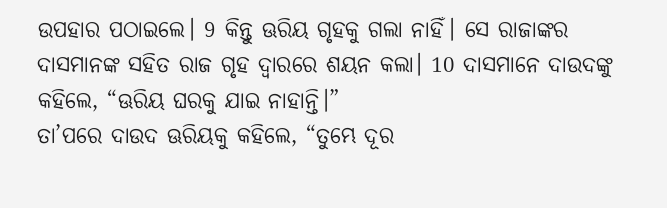ଉପହାର ପଠାଇଲେ। 9 କିନ୍ତୁ ଊରିୟ ଗୃହକୁ ଗଲା ନାହିଁ। ସେ ରାଜାଙ୍କର ଦାସମାନଙ୍କ ସହିତ ରାଜ ଗୃହ ଦ୍ୱାରରେ ଶୟନ କଲା। 10 ଦାସମାନେ ଦାଉଦଙ୍କୁ କହିଲେ, “ଊରିୟ ଘରକୁ ଯାଇ ନାହାନ୍ତି।”
ତା’ପରେ ଦାଉଦ ଊରିୟକୁ କହିଲେ, “ତୁମ୍ଭେ ଦୂର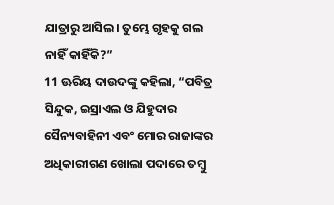ଯାତ୍ରାରୁ ଆସିଲ। ତୁମ୍ଭେ ଗୃହକୁ ଗଲ ନାହିଁ କାହିଁକି?”
11 ଊରିୟ ଦାଉଦଙ୍କୁ କହିଲା, “ପବିତ୍ର ସିନ୍ଦୁକ, ଇସ୍ରାଏଲ ଓ ଯିହୁଦାର ସୈନ୍ୟବାହିନୀ ଏବଂ ମୋର ରାଜାଙ୍କର ଅଧିକାରୀଗଣ ଖୋଲା ପଦାରେ ତମ୍ବୁ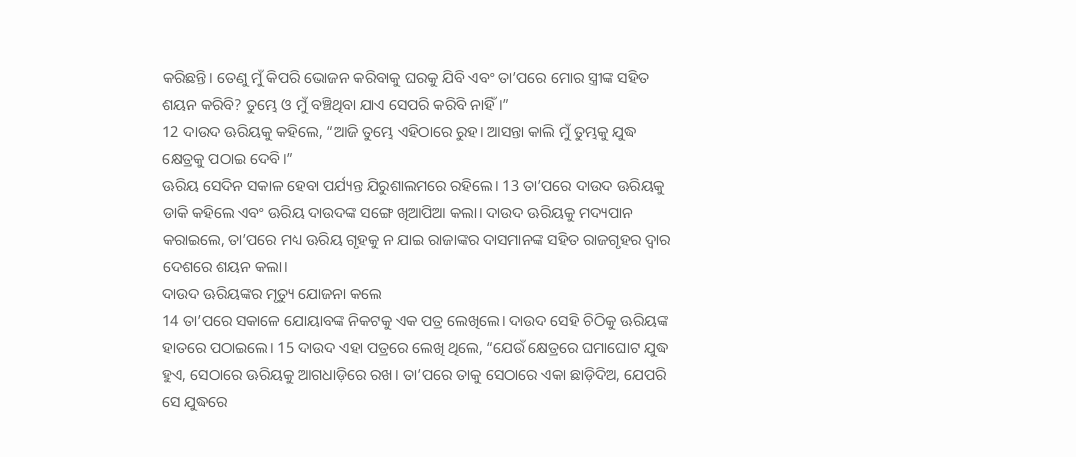କରିଛନ୍ତି। ତେଣୁ ମୁଁ କିପରି ଭୋଜନ କରିବାକୁ ଘରକୁ ଯିବି ଏବଂ ତା’ପରେ ମୋର ସ୍ତ୍ରୀଙ୍କ ସହିତ ଶୟନ କରିବି? ତୁମ୍ଭେ ଓ ମୁଁ ବଞ୍ଚିଥିବା ଯାଏ ସେପରି କରିବି ନାହିଁ।”
12 ଦାଉଦ ଊରିୟକୁ କହିଲେ, “ଆଜି ତୁମ୍ଭେ ଏହିଠାରେ ରୁହ। ଆସନ୍ତା କାଲି ମୁଁ ତୁମ୍ଭକୁ ଯୁଦ୍ଧ କ୍ଷେତ୍ରକୁ ପଠାଇ ଦେବି।”
ଊରିୟ ସେଦିନ ସକାଳ ହେବା ପର୍ଯ୍ୟନ୍ତ ଯିରୁଶାଲମରେ ରହିଲେ। 13 ତା’ପରେ ଦାଉଦ ଊରିୟକୁ ଡାକି କହିଲେ ଏବଂ ଊରିୟ ଦାଉଦଙ୍କ ସଙ୍ଗେ ଖିଆପିଆ କଲା। ଦାଉଦ ଊରିୟକୁ ମଦ୍ୟପାନ କରାଇଲେ, ତା’ପରେ ମଧ୍ୟ ଊରିୟ ଗୃହକୁ ନ ଯାଇ ରାଜାଙ୍କର ଦାସମାନଙ୍କ ସହିତ ରାଜଗୃହର ଦ୍ୱାର ଦେଶରେ ଶୟନ କଲା।
ଦାଉଦ ଊରିୟଙ୍କର ମୃତ୍ୟୁ ଯୋଜନା କଲେ
14 ତା’ପରେ ସକାଳେ ଯୋୟାବଙ୍କ ନିକଟକୁ ଏକ ପତ୍ର ଲେଖିଲେ। ଦାଉଦ ସେହି ଚିଠିକୁ ଊରିୟଙ୍କ ହାତରେ ପଠାଇଲେ। 15 ଦାଉଦ ଏହା ପତ୍ରରେ ଲେଖି ଥିଲେ, “ଯେଉଁ କ୍ଷେତ୍ରରେ ଘମାଘୋଟ ଯୁଦ୍ଧ ହୁଏ, ସେଠାରେ ଊରିୟକୁ ଆଗଧାଡ଼ିରେ ରଖ। ତା’ପରେ ତାକୁ ସେଠାରେ ଏକା ଛାଡ଼ିଦିଅ, ଯେପରି ସେ ଯୁଦ୍ଧରେ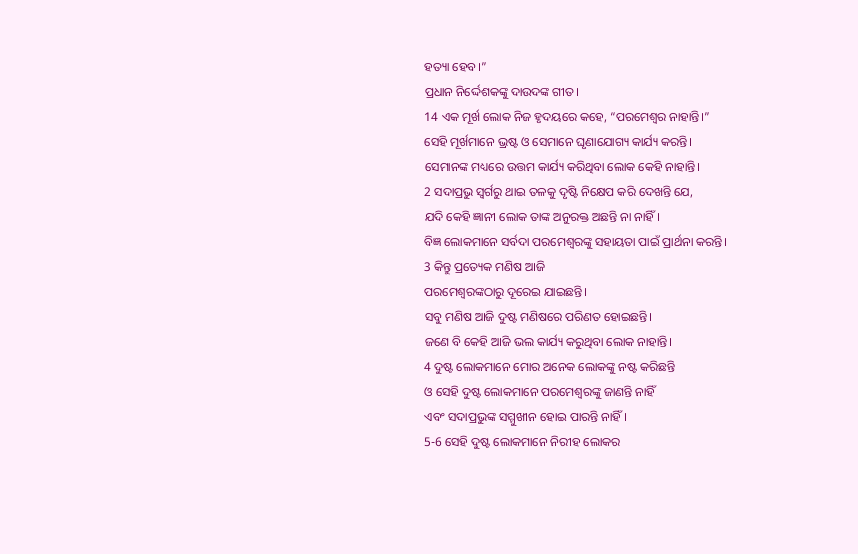ହତ୍ୟା ହେବ।”
ପ୍ରଧାନ ନିର୍ଦ୍ଦେଶକଙ୍କୁ ଦାଉଦଙ୍କ ଗୀତ।
14 ଏକ ମୂର୍ଖ ଲୋକ ନିଜ ହୃଦୟରେ କହେ, “ପରମେଶ୍ୱର ନାହାନ୍ତି।”
ସେହି ମୂର୍ଖମାନେ ଭ୍ରଷ୍ଟ ଓ ସେମାନେ ଘୃଣାଯୋଗ୍ୟ କାର୍ଯ୍ୟ କରନ୍ତି।
ସେମାନଙ୍କ ମଧ୍ୟରେ ଉତ୍ତମ କାର୍ଯ୍ୟ କରିଥିବା ଲୋକ କେହି ନାହାନ୍ତି।
2 ସଦାପ୍ରଭୁ ସ୍ୱର୍ଗରୁ ଥାଇ ତଳକୁ ଦୃଷ୍ଟି ନିକ୍ଷେପ କରି ଦେଖନ୍ତି ଯେ,
ଯଦି କେହି ଜ୍ଞାନୀ ଲୋକ ତାଙ୍କ ଅନୁରକ୍ତ ଅଛନ୍ତି ନା ନାହିଁ।
ବିଜ୍ଞ ଲୋକମାନେ ସର୍ବଦା ପରମେଶ୍ୱରଙ୍କୁ ସହାୟତା ପାଇଁ ପ୍ରାର୍ଥନା କରନ୍ତି।
3 କିନ୍ତୁ ପ୍ରତ୍ୟେକ ମଣିଷ ଆଜି
ପରମେଶ୍ୱରଙ୍କଠାରୁ ଦୂରେଇ ଯାଇଛନ୍ତି।
ସବୁ ମଣିଷ ଆଜି ଦୁଷ୍ଟ ମଣିଷରେ ପରିଣତ ହୋଇଛନ୍ତି।
ଜଣେ ବି କେହି ଆଜି ଭଲ କାର୍ଯ୍ୟ କରୁଥିବା ଲୋକ ନାହାନ୍ତି।
4 ଦୁଷ୍ଟ ଲୋକମାନେ ମୋର ଅନେକ ଲୋକଙ୍କୁ ନଷ୍ଟ କରିଛନ୍ତି
ଓ ସେହି ଦୁଷ୍ଟ ଲୋକମାନେ ପରମେଶ୍ୱରଙ୍କୁ ଜାଣନ୍ତି ନାହିଁ
ଏବଂ ସଦାପ୍ରଭୁଙ୍କ ସମ୍ମୁଖୀନ ହୋଇ ପାରନ୍ତି ନାହିଁ।
5-6 ସେହି ଦୁଷ୍ଟ ଲୋକମାନେ ନିରୀହ ଲୋକର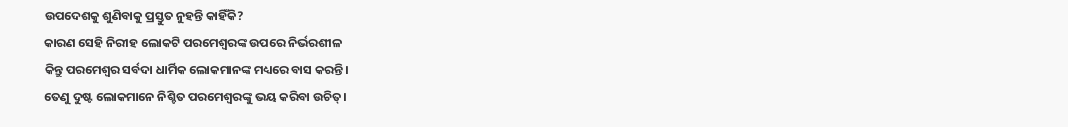ଉପଦେଶକୁ ଶୁଣିବାକୁ ପ୍ରସ୍ତୁତ ନୁହନ୍ତି କାହିଁକି?
କାରଣ ସେହି ନିରୀହ ଲୋକଟି ପରମେଶ୍ୱରଙ୍କ ଉପରେ ନିର୍ଭରଶୀଳ
କିନ୍ତୁ ପରମେଶ୍ୱର ସର୍ବଦା ଧାର୍ମିକ ଲୋକମାନଙ୍କ ମଧ୍ୟରେ ବାସ କରନ୍ତି।
ତେଣୁ ଦୁଷ୍ଟ ଲୋକମାନେ ନିଶ୍ଚିତ ପରମେଶ୍ୱରଙ୍କୁ ଭୟ କରିବା ଉଚିତ୍।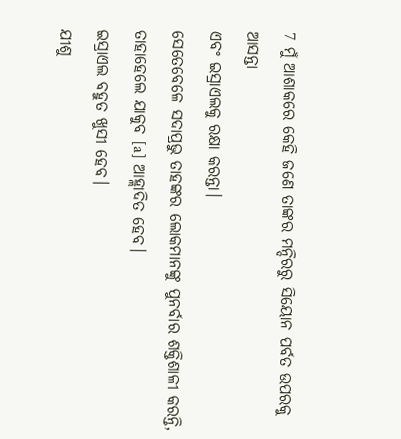7 ମୁଁ ଆଶାକରେ କେହି ଜଣେ ତାଙ୍କର ମନ୍ଦିରରୁ ସିୟୋନ ପର୍ବତ ଉପରକୁ ଆସନ୍ତା
ଏବଂ ଇସ୍ରାଏଲକୁ ରକ୍ଷା କରନ୍ତା।
ସେତେବେଳେ ସଦାପ୍ରଭୁ ତାହଙ୍କର ଲୋକମାନଙ୍କୁ ପୁନର୍ବାର ଶକ୍ତିଶାଳୀ କରନ୍ତି,
ତାହାହେଲେ ଯାକୁବ [a] ଆହ୍ଲାଦିତ ହେବ।
ଇସ୍ରାଏଲ ବହୁତ ଖୁସୀ ହେବ।
ଯୀଶୁ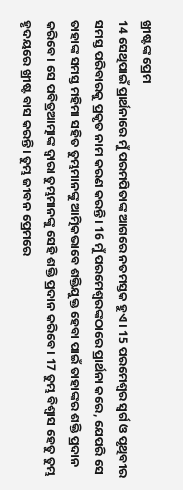ଖ୍ରୀଷ୍ଟଙ୍କ ପ୍ରେମ
14 ସେଥିପାଇଁ ପ୍ରାର୍ଥନାରେ ମୁଁ ପରମପିତାଙ୍କ ଆଗରେ ନତମସ୍ତକ ହୁଏ। 15 ପରମେଶ୍ୱର ସ୍ୱର୍ଗ ଓ ପୃଥିବୀର ସମସ୍ତ ପରିବାରକୁ ପ୍ରକୃତ ନାମ କରଣ କରନ୍ତି। 16 ମୁଁ ପରମେଶ୍ୱରଙ୍କଠାରେ ପ୍ରାର୍ଥନା କରେ, ଯେପରି ସେ ତାହାଙ୍କ ସମସ୍ତ ମହିମା ସହିତ ତୁମ୍ଭମାନଙ୍କୁ ଆତ୍ମିକଭାବେ ଶକ୍ତିଯୁକ୍ତ ହେବା ପାଇଁ ତାହାଙ୍କର ଶକ୍ତି ପ୍ରଦାନ କରିବେ। ସେ ପବିତ୍ରଆତ୍ମାଙ୍କ ଦ୍ୱାରା ତୁମ୍ଭମାନଙ୍କୁ ସେହି ଶକ୍ତି ପ୍ରଦାନ କରିବେ। 17 ତୁମ୍ଭ ବିଶ୍ୱାସ ହେତୁ ତୁମ୍ଭ ହୃଦୟରେ ଖ୍ରୀଷ୍ଟ ବାସ କରନ୍ତି। ତୁମ୍ଭ ଜୀବନ ପ୍ରେମରେ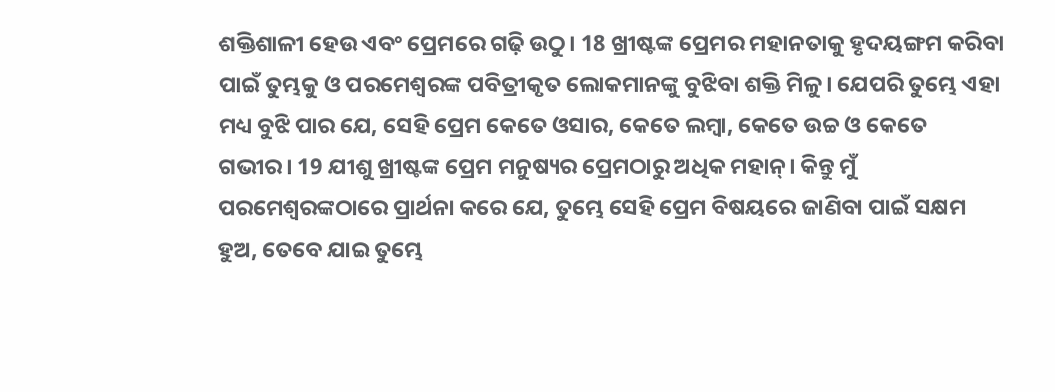ଶକ୍ତିଶାଳୀ ହେଉ ଏବଂ ପ୍ରେମରେ ଗଢ଼ି ଉଠୁ। 18 ଖ୍ରୀଷ୍ଟଙ୍କ ପ୍ରେମର ମହାନତାକୁ ହୃଦୟଙ୍ଗମ କରିବା ପାଇଁ ତୁମ୍ଭକୁ ଓ ପରମେଶ୍ୱରଙ୍କ ପବିତ୍ରୀକୃତ ଲୋକମାନଙ୍କୁ ବୁଝିବା ଶକ୍ତି ମିଳୁ। ଯେପରି ତୁମ୍ଭେ ଏହା ମଧ୍ୟ ବୁଝି ପାର ଯେ, ସେହି ପ୍ରେମ କେତେ ଓସାର, କେତେ ଲମ୍ବା, କେତେ ଉଚ୍ଚ ଓ କେତେ ଗଭୀର। 19 ଯୀଶୁ ଖ୍ରୀଷ୍ଟଙ୍କ ପ୍ରେମ ମନୁଷ୍ୟର ପ୍ରେମଠାରୁ ଅଧିକ ମହାନ୍। କିନ୍ତୁ ମୁଁ ପରମେଶ୍ୱରଙ୍କଠାରେ ପ୍ରାର୍ଥନା କରେ ଯେ, ତୁମ୍ଭେ ସେହି ପ୍ରେମ ବିଷୟରେ ଜାଣିବା ପାଇଁ ସକ୍ଷମ ହୁଅ, ତେବେ ଯାଇ ତୁମ୍ଭେ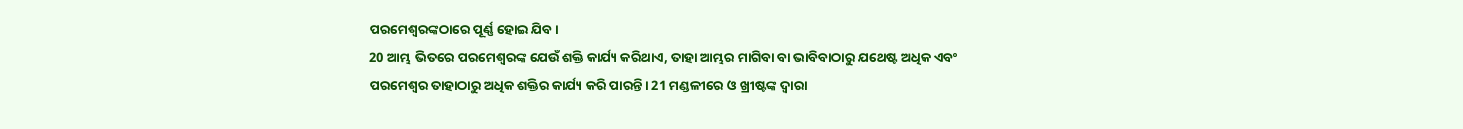ପରମେଶ୍ୱରଙ୍କଠାରେ ପୂର୍ଣ୍ଣ ହୋଇ ଯିବ।
20 ଆମ୍ଭ ଭିତରେ ପରମେଶ୍ୱରଙ୍କ ଯେଉଁ ଶକ୍ତି କାର୍ଯ୍ୟ କରିଥାଏ, ତାହା ଆମ୍ଭର ମାଗିବା ବା ଭାବିବାଠାରୁ ଯଥେଷ୍ଟ ଅଧିକ ଏବଂ ପରମେଶ୍ୱର ତାହାଠାରୁ ଅଧିକ ଶକ୍ତିର କାର୍ଯ୍ୟ କରି ପାରନ୍ତି। 21 ମଣ୍ଡଳୀରେ ଓ ଖ୍ରୀଷ୍ଟଙ୍କ ଦ୍ୱାରା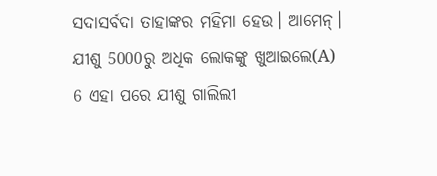ସଦାସର୍ବଦା ତାହାଙ୍କର ମହିମା ହେଉ। ଆମେନ୍।
ଯୀଶୁ 5000ରୁ ଅଧିକ ଲୋକଙ୍କୁ ଖୁଆଇଲେ(A)
6 ଏହା ପରେ ଯୀଶୁ ଗାଲିଲୀ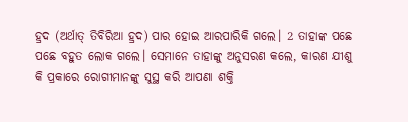ହ୍ରଦ (ଅର୍ଥାତ୍ ତିବିରିଆ ହ୍ରଦ) ପାର ହୋଇ ଆରପାରିକି ଗଲେ। 2 ତାହାଙ୍କ ପଛେ ପଛେ ବହୁତ ଲୋକ ଗଲେ। ସେମାନେ ତାହାଙ୍କୁ ଅନୁସରଣ କଲେ, କାରଣ ଯୀଶୁ କି ପ୍ରକାରେ ରୋଗୀମାନଙ୍କୁ ସୁସ୍ଥ କରି ଆପଣା ଶକ୍ତି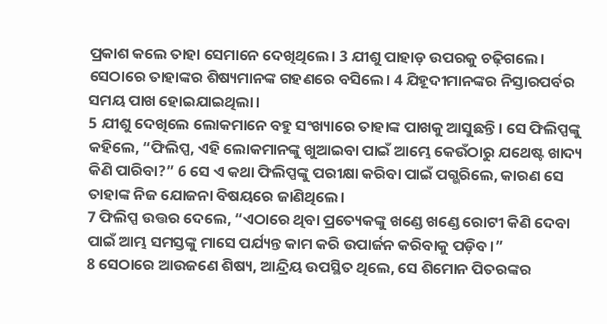ପ୍ରକାଶ କଲେ ତାହା ସେମାନେ ଦେଖିଥିଲେ। 3 ଯୀଶୁ ପାହାଡ଼ ଉପରକୁ ଚଢ଼ିଗଲେ। ସେଠାରେ ତାହାଙ୍କର ଶିଷ୍ୟମାନଙ୍କ ଗହଣରେ ବସିଲେ। 4 ଯିହୂଦୀମାନଙ୍କର ନିସ୍ତାରପର୍ବର ସମୟ ପାଖ ହୋଇଯାଇଥିଲା।
5 ଯୀଶୁ ଦେଖିଲେ ଲୋକମାନେ ବହୁ ସଂଖ୍ୟାରେ ତାହାଙ୍କ ପାଖକୁ ଆସୁଛନ୍ତି। ସେ ଫିଲିପ୍ପଙ୍କୁ କହିଲେ, “ଫିଲିପ୍ପ, ଏହି ଲୋକମାନଙ୍କୁ ଖୁଆଇବା ପାଇଁ ଆମ୍ଭେ କେଉଁଠାରୁ ଯଥେଷ୍ଟ ଖାଦ୍ୟ କିଣି ପାରିବା?” 6 ସେ ଏ କଥା ଫିଲିପ୍ପଙ୍କୁ ପରୀକ୍ଷା କରିବା ପାଇଁ ପଗ୍ଭରିଲେ, କାରଣ ସେ ତାହାଙ୍କ ନିଜ ଯୋଜନା ବିଷୟରେ ଜାଣିଥିଲେ।
7 ଫିଲିପ୍ପ ଉତ୍ତର ଦେଲେ, “ଏଠାରେ ଥିବା ପ୍ରତ୍ୟେକଙ୍କୁ ଖଣ୍ଡେ ଖଣ୍ଡେ ରୋଟୀ କିଣି ଦେବା ପାଇଁ ଆମ୍ଭ ସମସ୍ତଙ୍କୁ ମାସେ ପର୍ଯ୍ୟନ୍ତ କାମ କରି ଉପାର୍ଜନ କରିବାକୁ ପଡ଼ିବ।”
8 ସେଠାରେ ଆଉଜଣେ ଶିଷ୍ୟ, ଆନ୍ଦ୍ରିୟ ଉପସ୍ଥିତ ଥିଲେ, ସେ ଶିମୋନ ପିତରଙ୍କର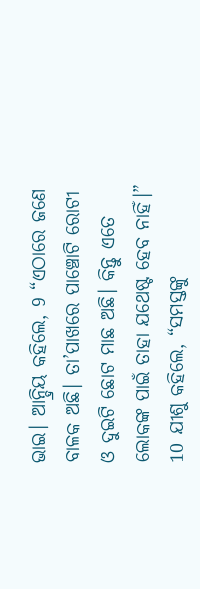ଭାଇ। ଆନ୍ଦ୍ରିୟ କହିଲେ, 9 “ଏଠାରେ ଜଣେ ବାଳକ ଅଛି। ତା’ପାଖରେ ପାଞ୍ଚୋଟି ରୋଟୀ ଓ ଦୁଇଟି ଛୋଟ ମାଛ ଅଛି। କିନ୍ତୁ ଏତେ ଲୋକଙ୍କ ପାଇଁ ତାହା ଯଥେଷ୍ଟ ହେବ ନାହିଁ।”
10 ଯୀଶୁ କହିଲେ, “ସମସ୍ତଙ୍କୁ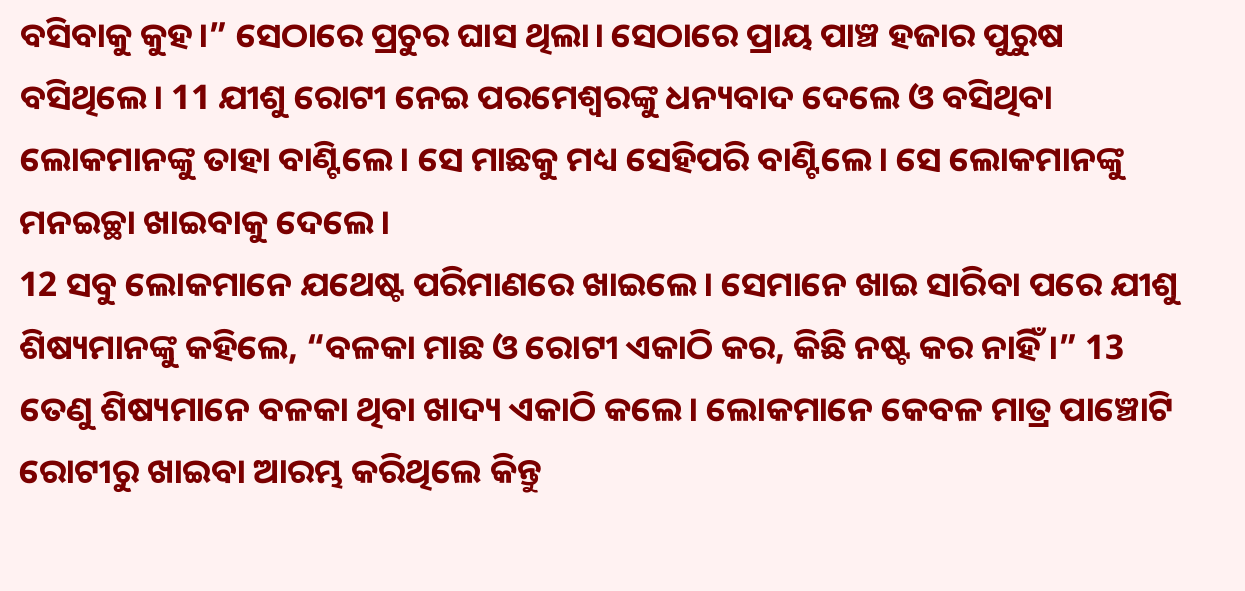ବସିବାକୁ କୁହ।” ସେଠାରେ ପ୍ରଚୁର ଘାସ ଥିଲା। ସେଠାରେ ପ୍ରାୟ ପାଞ୍ଚ ହଜାର ପୁରୁଷ ବସିଥିଲେ। 11 ଯୀଶୁ ରୋଟୀ ନେଇ ପରମେଶ୍ୱରଙ୍କୁ ଧନ୍ୟବାଦ ଦେଲେ ଓ ବସିଥିବା ଲୋକମାନଙ୍କୁ ତାହା ବାଣ୍ଟିଲେ। ସେ ମାଛକୁ ମଧ୍ୟ ସେହିପରି ବାଣ୍ଟିଲେ। ସେ ଲୋକମାନଙ୍କୁ ମନଇଚ୍ଛା ଖାଇବାକୁ ଦେଲେ।
12 ସବୁ ଲୋକମାନେ ଯଥେଷ୍ଟ ପରିମାଣରେ ଖାଇଲେ। ସେମାନେ ଖାଇ ସାରିବା ପରେ ଯୀଶୁ ଶିଷ୍ୟମାନଙ୍କୁ କହିଲେ, “ବଳକା ମାଛ ଓ ରୋଟୀ ଏକାଠି କର, କିଛି ନଷ୍ଟ କର ନାହିଁ।” 13 ତେଣୁ ଶିଷ୍ୟମାନେ ବଳକା ଥିବା ଖାଦ୍ୟ ଏକାଠି କଲେ। ଲୋକମାନେ କେବଳ ମାତ୍ର ପାଞ୍ଚୋଟି ରୋଟୀରୁ ଖାଇବା ଆରମ୍ଭ କରିଥିଲେ କିନ୍ତୁ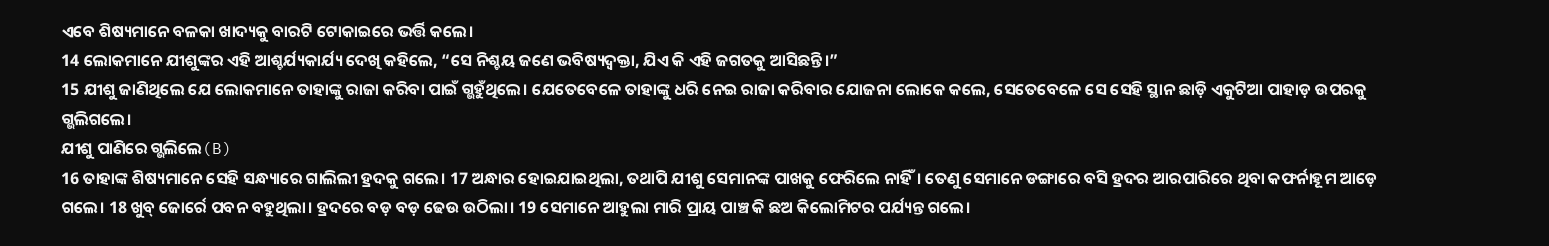ଏବେ ଶିଷ୍ୟମାନେ ବଳକା ଖାଦ୍ୟକୁ ବାରଟି ଟୋକାଇରେ ଭର୍ତ୍ତି କଲେ।
14 ଲୋକମାନେ ଯୀଶୁଙ୍କର ଏହି ଆଶ୍ଚର୍ଯ୍ୟକାର୍ଯ୍ୟ ଦେଖି କହିଲେ, “ସେ ନିଶ୍ଚୟ ଜଣେ ଭବିଷ୍ୟଦ୍ବକ୍ତା, ଯିଏ କି ଏହି ଜଗତକୁ ଆସିଛନ୍ତି।”
15 ଯୀଶୁ ଜାଣିଥିଲେ ଯେ ଲୋକମାନେ ତାହାଙ୍କୁ ରାଜା କରିବା ପାଇଁ ଗ୍ଭହୁଁଥିଲେ। ଯେତେବେଳେ ତାହାଙ୍କୁ ଧରି ନେଇ ରାଜା କରିବାର ଯୋଜନା ଲୋକେ କଲେ, ସେତେବେଳେ ସେ ସେହି ସ୍ଥାନ ଛାଡ଼ି ଏକୁଟିଆ ପାହାଡ଼ ଉପରକୁ ଗ୍ଭଲିଗଲେ।
ଯୀଶୁ ପାଣିରେ ଗ୍ଭଲିଲେ(B)
16 ତାହାଙ୍କ ଶିଷ୍ୟମାନେ ସେହି ସନ୍ଧ୍ୟାରେ ଗାଲିଲୀ ହ୍ରଦକୁ ଗଲେ। 17 ଅନ୍ଧାର ହୋଇଯାଇଥିଲା, ତଥାପି ଯୀଶୁ ସେମାନଙ୍କ ପାଖକୁ ଫେରିଲେ ନାହିଁ। ତେଣୁ ସେମାନେ ଡଙ୍ଗାରେ ବସି ହ୍ରଦର ଆରପାରିରେ ଥିବା କଫର୍ନାହୂମ ଆଡ଼େ ଗଲେ। 18 ଖୁବ୍ ଜୋର୍ରେ ପବନ ବହୁଥିଲା। ହ୍ରଦରେ ବଡ଼ ବଡ଼ ଢେଉ ଉଠିଲା। 19 ସେମାନେ ଆହୁଲା ମାରି ପ୍ରାୟ ପାଞ୍ଚ କି ଛଅ କିଲୋମିଟର ପର୍ଯ୍ୟନ୍ତ ଗଲେ।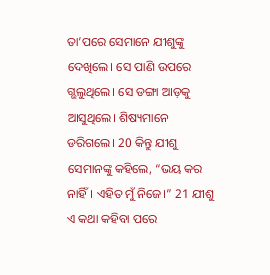ତା’ପରେ ସେମାନେ ଯୀଶୁଙ୍କୁ ଦେଖିଲେ। ସେ ପାଣି ଉପରେ ଗ୍ଭଲୁଥିଲେ। ସେ ଡଙ୍ଗା ଆଡ଼କୁ ଆସୁଥିଲେ। ଶିଷ୍ୟମାନେ ଡରିଗଲେ। 20 କିନ୍ତୁ ଯୀଶୁ ସେମାନଙ୍କୁ କହିଲେ, “ଭୟ କର ନାହିଁ। ଏହିତ ମୁଁ ନିଜେ।” 21 ଯୀଶୁ ଏ କଥା କହିବା ପରେ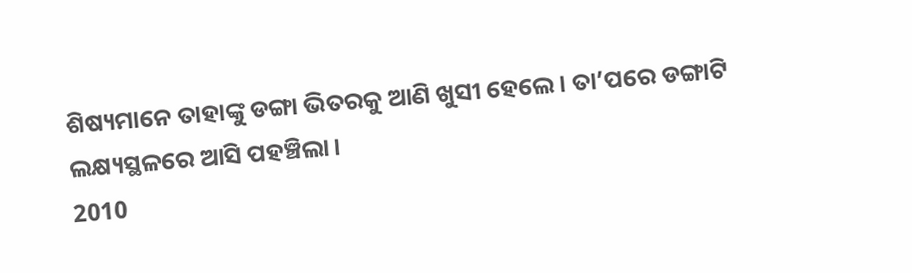ଶିଷ୍ୟମାନେ ତାହାଙ୍କୁ ଡଙ୍ଗା ଭିତରକୁ ଆଣି ଖୁସୀ ହେଲେ। ତା’ପରେ ଡଙ୍ଗାଟି ଲକ୍ଷ୍ୟସ୍ଥଳରେ ଆସି ପହଞ୍ଚିଲା।
2010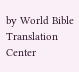by World Bible Translation Center